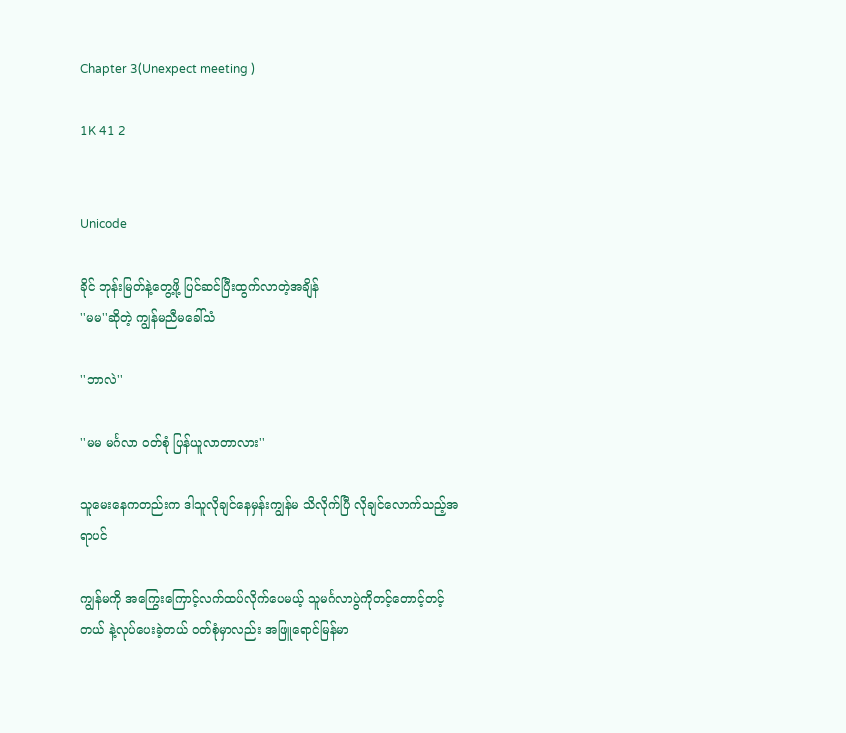Chapter 3(Unexpect meeting )

1K 41 2


Unicode

ခိုင် ဘုန်းမြတ်နဲ့တွေ့ဖို့ ပြင်ဆင်ပြီးထွက်လာတဲ့အချိန်
''မမ''ဆိုတဲ့ ကျွန်မညီမခေါ်သံ

''ဘာလဲ''

''မမ မင်္ဂလာ ဝတ်စုံ ပြန်ယူလာတာလား''

သူမေးနေကတည်းက ဒါသူလိုချင်နေမှန်းကျွန်မ သိလိုက်ပြီ လိုချင်လောက်သည့်အရာပင်

ကျွန်မကို အကြွေးကြောင့်လက်ထပ်လိုက်ပေမယ့် သူမင်္ဂလာပွဲကိုတင့်တောင့်တင့်တယ် နဲ့လုပ်ပေးခဲ့တယ် ဝတ်စုံမှာလည်း အဖြူရောင်မြန်မာ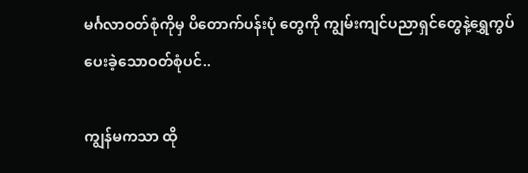မင်္ဂလာဝတ်စုံကိုမှ ပိတောက်ပန်းပုံ တွေကို ကျွမ်းကျင်ပညာရှင်တွေနဲ့ရွှေကွပ်ပေးခဲ့သောဝတ်စုံပင်..

ကျွန်မကသာ ထို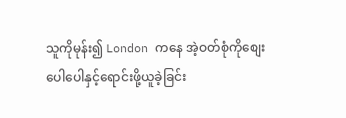သူကိုမုန်း၍ London ကနေ အဲ့ဝတ်စုံကိုစျေးပေါပေါနှင့်ရောင်းဖို့ယူခဲ့ခြင်း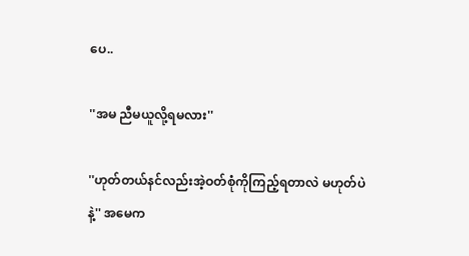ပေ..

''အမ ညီမယူလို့ရမလား''

''ဟုတ်တယ်နင်လည်းအဲ့ဝတ်စုံကိုကြည့်ရတာလဲ မဟုတ်ပဲနဲ့'' အမေက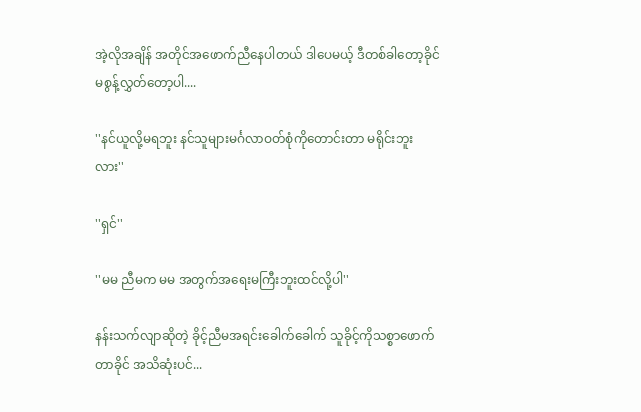အဲ့လိုအချိန် အတိုင်အဖောက်ညီနေပါတယ် ဒါပေမယ့် ဒီတစ်ခါတော့ခိုင် မစွန့်လွှတ်တော့ပါ....

''နင်ယူလို့မရဘူး နင်သူများမင်္ဂလာဝတ်စုံကိုတောင်းတာ မရိုင်းဘူးလား''

''ရှင်''

''မမ ညီမက မမ အတွက်အရေးမကြီးဘူးထင်လို့ပါ''

နန်းသက်လျာဆိုတဲ့ ခိုင့်ညီမအရင်းခေါက်ခေါက် သူခိုင့်ကိုသစ္စာဖောက်တာခိုင် အသိဆုံးပင်...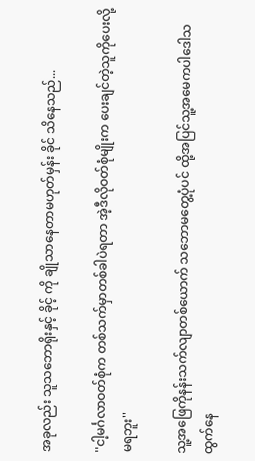အခုလည်း သူသဘောရိုးနှင့် ခိုင့် ကို ချိုသာနေတာမဟုတ်မှန်း ခိုင် သိနေသည်...

''ငါ့မင်္ဂလာဝတ်စုံက တစ်သက်မှာတစ်ခါပဲရတာ အဲ့ဒီလိုဝတ်စုံမျိုးက ပေးချင်တဲ့သူကိုပေးလို့မရဘူး''

သူ့အဖြေကိုနန်းသက်လျာတစ်ယောက် သဘောမတွေ့ပုံပင် ထို့အပြင်သူ့အမေကပါဒေါသထွက်နေ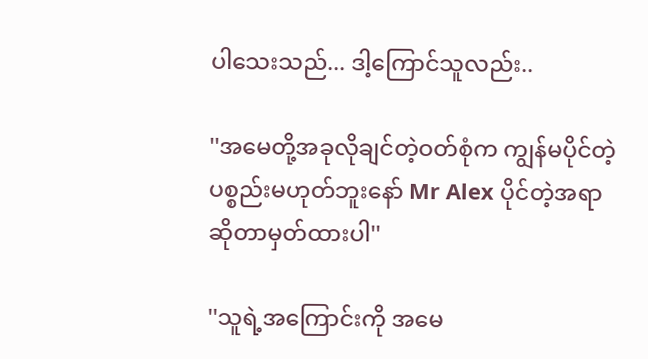ပါသေးသည်... ဒါ့ကြောင်သူလည်း..

''အမေတို့အခုလိုချင်တဲ့ဝတ်စုံက ကျွန်မပိုင်တဲ့ပစ္စည်းမဟုတ်ဘူးနော် Mr Alex ပိုင်တဲ့အရာဆိုတာမှတ်ထားပါ''

''သူရဲ့အကြောင်းကို အမေ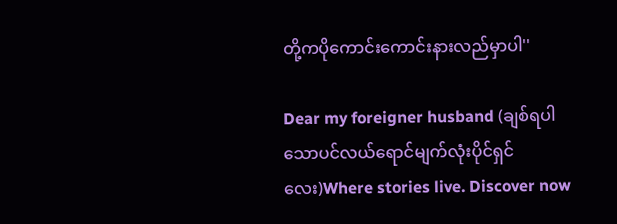တို့ကပိုကောင်းကောင်းနားလည်မှာပါ''

Dear my foreigner husband (ချစ်ရပါသောပင်လယ်ရောင်မျက်လုံးပိုင်ရှင်လေး)Where stories live. Discover now